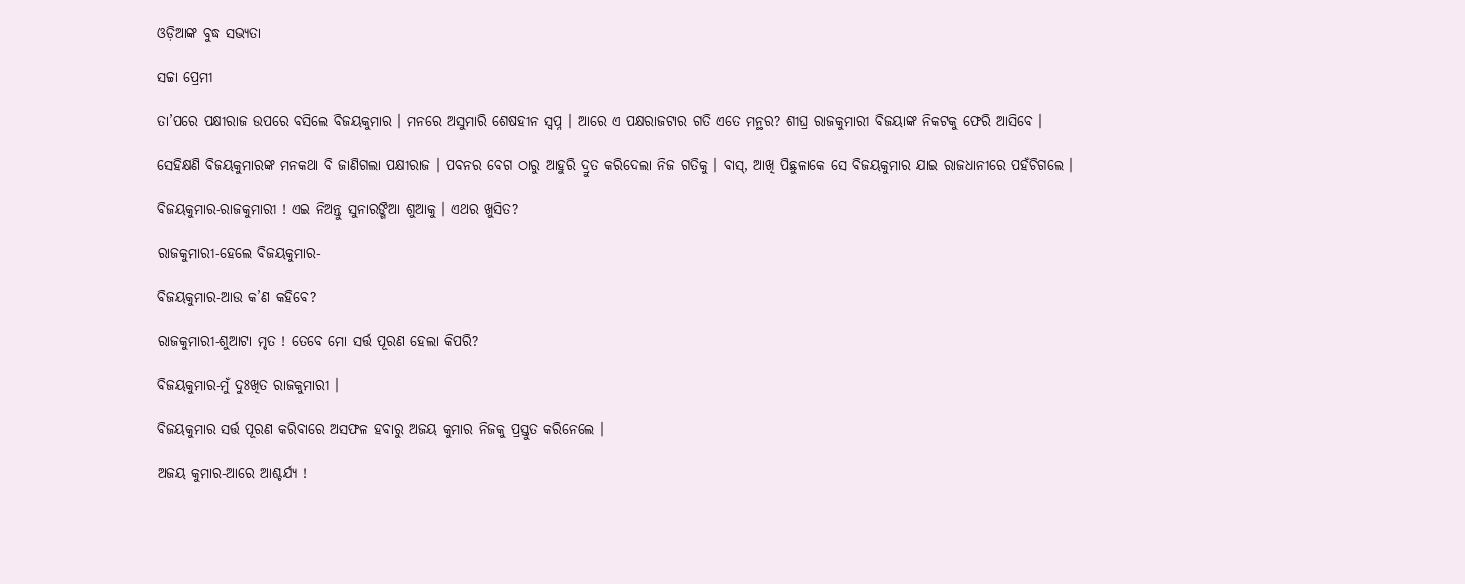ଓଡ଼ିଆଙ୍କ ବୁଦ୍ଧ ସଭ୍ୟତା

ସଚ୍ଚା ପ୍ରେମୀ

ତା’ପରେ ପକ୍ଷୀରାଜ ଉପରେ ବସିଲେ ବିଜୟକୁମାର । ମନରେ ଅସୁମାରି ଶେଷହୀନ ସ୍ୱପ୍ନ । ଆରେ ଏ ପକ୍ଷରାଜଟାର ଗତି ଏତେ ମନ୍ଥର? ଶୀଘ୍ର ରାଜକୁମାରୀ ବିଜୟାଙ୍କ ନିକଟକୁ ଫେରି ଆସିବେ ।

ସେହିକ୍ଷଣି ବିଜୟକୁମାରଙ୍କ ମନକଥା ବି ଜାଣିଗଲା ପକ୍ଷୀରାଜ । ପବନର ବେଗ ଠାରୁ ଆହୁରି ଦ୍ରୁତ କରିଦେଲା ନିଜ ଗତିକୁ । ବାସ୍, ଆଖି ପିଛୁଳାକେ ସେ ବିଜୟକୁମାର ଯାଇ ରାଜଧାନୀରେ ପହଁଚିଗଲେ ।

ବିଜୟକୁମାର-ରାଜକୁମାରୀ ! ଏଇ ନିଅନ୍ତୁ ସୁନାରଙ୍ଗିଆ ଶୁଆକୁ । ଏଥର ଖୁସିତ?

ରାଜକୁମାରୀ-ହେଲେ ବିଜୟକୁମାର-

ବିଜୟକୁମାର-ଆଉ କ’ଣ କହିବେ?

ରାଜକୁମାରୀ-ଶୁଆଟା ମୃତ ! ତେବେ ମୋ ସର୍ତ୍ତ ପୂରଣ ହେଲା କିପରି?

ବିଜୟକୁମାର-ମୁଁ ଦୁଃଖିତ ରାଜକୁମାରୀ ।

ବିଜୟକୁମାର ସର୍ତ୍ତ ପୂରଣ କରିବାରେ ଅସଫଳ ହବାରୁ ଅଜୟ କୁମାର ନିଜକୁ ପ୍ରସ୍ତୁତ କରିନେଲେ ।

ଅଜୟ କୁମାର-ଆରେ ଆଶ୍ଚର୍ଯ୍ୟ !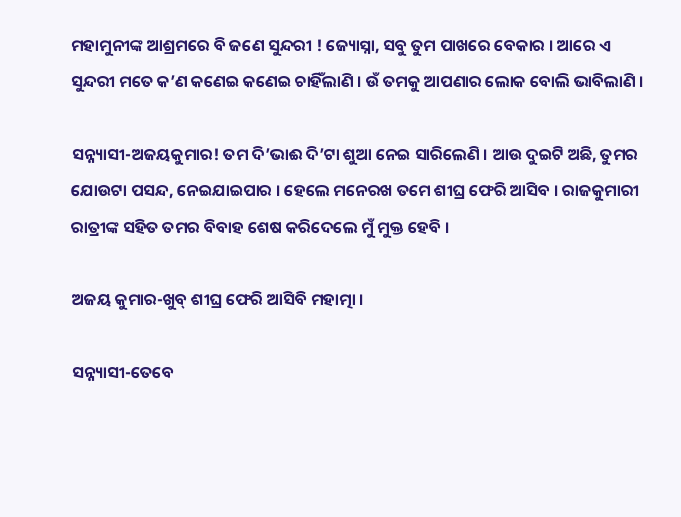ମହାମୁନୀଙ୍କ ଆଶ୍ରମରେ ବି ଜଣେ ସୁନ୍ଦରୀ ! ଜ୍ୟୋସ୍ନା, ସବୁ ତୁମ ପାଖରେ ବେକାର । ଆରେ ଏ ସୁନ୍ଦରୀ ମତେ କ’ଣ କଣେଇ କଣେଇ ଚାହିଁଲାଣି । ଉଁ ତମକୁ ଆପଣାର ଲୋକ ବୋଲି ଭାବିଲାଣି ।

ସନ୍ନ୍ୟାସୀ-ଅଜୟକୁମାର! ତମ ଦି’ଭାଈ ଦି’ଟା ଶୁଆ ନେଇ ସାରିଲେଣି । ଆଉ ଦୁଇଟି ଅଛି, ତୁମର ଯୋଉଟା ପସନ୍ଦ, ନେଇଯାଇପାର । ହେଲେ ମନେରଖ ତମେ ଶୀଘ୍ର ଫେରି ଆସିବ । ରାଜକୁମାରୀ ରାତ୍ରୀଙ୍କ ସହିତ ତମର ବିବାହ ଶେଷ କରିଦେଲେ ମୁଁ ମୁକ୍ତ ହେବି ।

ଅଜୟ କୁମାର-ଖୁବ୍ ଶୀଘ୍ର ଫେରି ଆସିବି ମହାତ୍ମା ।

ସନ୍ନ୍ୟାସୀ-ତେବେ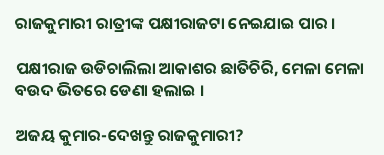ରାଜକୁମାରୀ ରାତ୍ରୀଙ୍କ ପକ୍ଷୀରାଜଟା ନେଇଯାଇ ପାର ।

ପକ୍ଷୀରାଜ ଉଡିଚାଲିଲା ଆକାଶର ଛାତିଚିରି, ମେଳା ମେଳା ବଉଦ ଭିତରେ ଡେଣା ହଲାଇ ।

ଅଜୟ କୁମାର-ଦେଖନ୍ତୁ ରାଜକୁମାରୀ?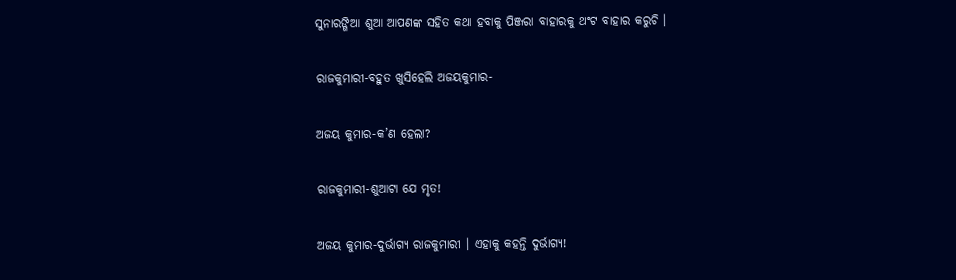ସୁନାରଙ୍ଗିଆ ଶୁଆ ଆପଣଙ୍କ ସହିତ କଥା ହବାକୁ ପିଞ୍ଜରା ବାହାରକୁ ଥଂଟ ବାହାର କରୁଚି ।

ରାଜକୁମାରୀ-ବହୁତ ଖୁସିହେଲି ଅଜୟକୁମାର-

ଅଜୟ କୁମାର-କ’ଣ ହେଲା?

ରାଜକୁମାରୀ-ଶୁଆଟା ଯେ ମୃତ!

ଅଜୟ କୁମାର-ଦୁର୍ଭାଗ୍ୟ ରାଜକୁମାରୀ । ଏହାକୁ କହନ୍ତି ଦୁର୍ଭାଗ୍ୟ!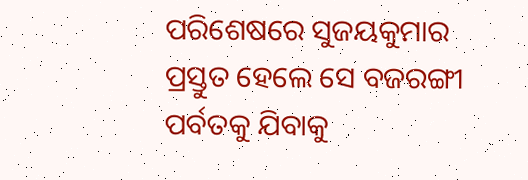ପରିଶେଷରେ ସୁଜୟକୁମାର ପ୍ରସ୍ତୁତ ହେଲେ ସେ ବଜରଙ୍ଗୀ ପର୍ବତକୁ ଯିବାକୁ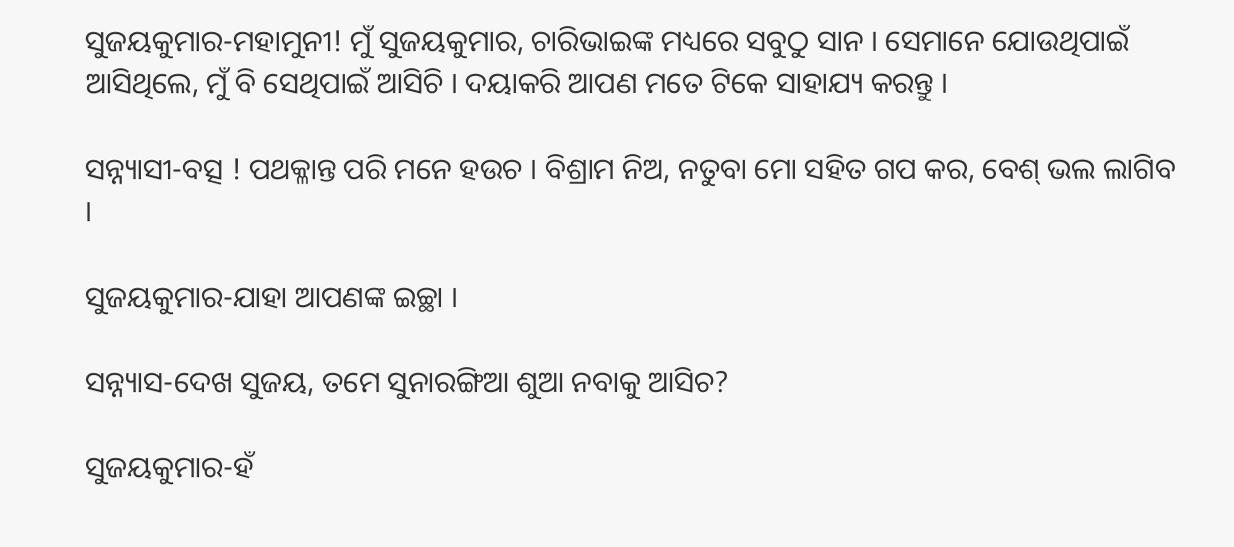ସୁଜୟକୁମାର-ମହାମୁନୀ! ମୁଁ ସୁଜୟକୁମାର, ଚାରିଭାଇଙ୍କ ମଧ୍ୟରେ ସବୁଠୁ ସାନ । ସେମାନେ ଯୋଉଥିପାଇଁ ଆସିଥିଲେ, ମୁଁ ବି ସେଥିପାଇଁ ଆସିଚି । ଦୟାକରି ଆପଣ ମତେ ଟିକେ ସାହାଯ୍ୟ କରନ୍ତୁ ।

ସନ୍ନ୍ୟାସୀ-ବତ୍ସ ! ପଥକ୍ଳାନ୍ତ ପରି ମନେ ହଉଚ । ବିଶ୍ରାମ ନିଅ, ନତୁବା ମୋ ସହିତ ଗପ କର, ବେଶ୍ ଭଲ ଲାଗିବ ।

ସୁଜୟକୁମାର-ଯାହା ଆପଣଙ୍କ ଇଚ୍ଛା ।

ସନ୍ନ୍ୟାସ-ଦେଖ ସୁଜୟ, ତମେ ସୁନାରଙ୍ଗିଆ ଶୁଆ ନବାକୁ ଆସିଚ?

ସୁଜୟକୁମାର-ହଁ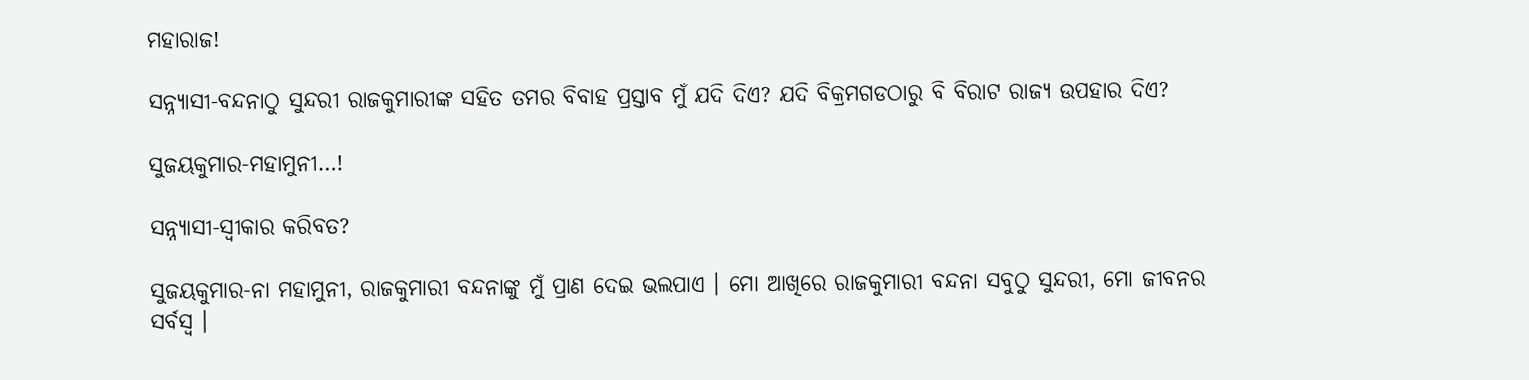ମହାରାଜ!

ସନ୍ନ୍ୟାସୀ-ବନ୍ଦନାଠୁ ସୁନ୍ଦରୀ ରାଜକୁମାରୀଙ୍କ ସହିତ ତମର ବିବାହ ପ୍ରସ୍ତାବ ମୁଁ ଯଦି ଦିଏ? ଯଦି ବିକ୍ରମଗଡଠାରୁ ବି ବିରାଟ ରାଜ୍ୟ ଉପହାର ଦିଏ?

ସୁଜୟକୁମାର-ମହାମୁନୀ…!

ସନ୍ନ୍ୟାସୀ-ସ୍ୱୀକାର କରିବତ?

ସୁଜୟକୁମାର-ନା ମହାମୁନୀ, ରାଜକୁମାରୀ ବନ୍ଦନାଙ୍କୁ ମୁଁ ପ୍ରାଣ ଦେଇ ଭଲପାଏ । ମୋ ଆଖିରେ ରାଜକୁମାରୀ ବନ୍ଦନା ସବୁଠୁ ସୁନ୍ଦରୀ, ମୋ ଜୀବନର ସର୍ବସ୍ୱ ।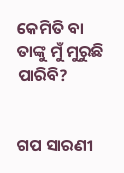କେମିତି ବା ତାଙ୍କୁ ମୁଁ ମୁରୁଛି ପାରିବି?


ଗପ ସାରଣୀ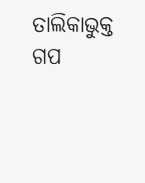ତାଲିକାଭୁକ୍ତ ଗପ